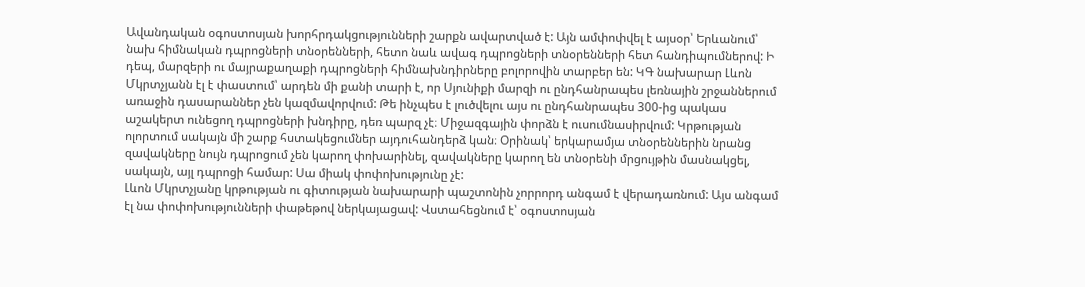Ավանդական օգոստոսյան խորհրդակցությունների շարքն ավարտված է: Այն ամփոփվել է այսօր՝ Երևանում՝ նախ հիմնական դպրոցների տնօրենների, հետո նաև ավագ դպրոցների տնօրենների հետ հանդիպումներով: Ի դեպ, մարզերի ու մայրաքաղաքի դպրոցների հիմնախնդիրները բոլորովին տարբեր են: ԿԳ նախարար Լևոն Մկրտչյանն էլ է փաստում՝ արդեն մի քանի տարի է, որ Սյունիքի մարզի ու ընդհանրապես լեռնային շրջաններում առաջին դասարաններ չեն կազմավորվում: Թե ինչպես է լուծվելու այս ու ընդհանրապես 300-ից պակաս աշակերտ ունեցող դպրոցների խնդիրը, դեռ պարզ չէ։ Միջազգային փորձն է ուսումնասիրվում: Կրթության ոլորտում սակայն մի շարք հստակեցումներ այդուհանդերձ կան։ Օրինակ՝ երկարամյա տնօրեններին նրանց զավակները նույն դպրոցում չեն կարող փոխարինել, զավակները կարող են տնօրենի մրցույթին մասնակցել, սակայն, այլ դպրոցի համար: Սա միակ փոփոխությունը չէ:
Լևոն Մկրտչյանը կրթության ու գիտության նախարարի պաշտոնին չորրորդ անգամ է վերադառնում: Այս անգամ էլ նա փոփոխությունների փաթեթով ներկայացավ: Վստահեցնում է՝ օգոստոսյան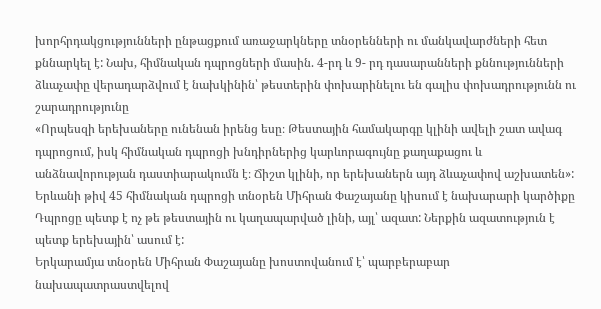խորհրդակցությունների ընթացքում առաջարկները տնօրենների ու մանկավարժների հետ քննարկել է: Նախ, հիմնական դպրոցների մասին. 4-րդ և 9- րդ դասարանների քննությունների ձևաչափը վերադարձվում է նախկինին՝ թեստերին փոխարինելու են գալիս փոխադրությունն ու շարադրությունը
«Որպեսզի երեխաները ունենան իրենց եսը։ Թեստային համակարգը կլինի ավելի շատ ավագ դպրոցում, իսկ հիմնական դպրոցի խնդիրներից կարևորագույնը քաղաքացու և անձնավորության դաստիարակումն է։ Ճիշտ կլինի, որ երեխաներն այդ ձևաչափով աշխատեն»:
Երևանի թիվ 45 հիմնական դպրոցի տնօրեն Միհրան Փաշայանը կիսում է նախարարի կարծիքը Դպրոցը պետք է ոչ թե թեստային ու կաղապարված լինի, այլ՝ ազատ: Ներքին ազատություն է պետք երեխային՝ ասում է:
Երկարամյա տնօրեն Միհրան Փաշայանը խոստովանում է՝ պարբերաբար նախապատրաստվելով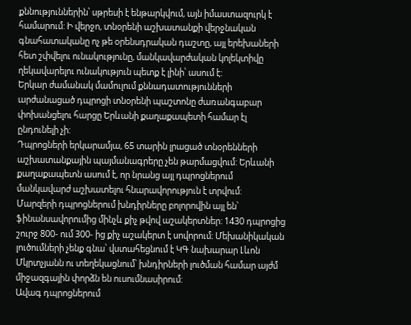քննություններին՝ սթրեսի է ենթարկվում, այն իմաստազուրկ է համարում: Ի վերջո, տնօրենի աշխատանքի վերջնական գնահատականը ոչ թե օրենսդրական դաշտը, այլ երեխաների հետ շփվելու ունակությունը, մանկավարժական կոլեկտիվը ղեկավարելու ունակություն պետք է լինի՝ ասում է:
Երկար ժամանակ մամուլում քննադատությունների արժանացած դպրոցի տնօրենի պաշտոնը ժառանգաբար փոխանցելու հարցը Երևանի քաղաքապետի համար էլ ընդունելի չի:
Դպրոցների երկարամյա, 65 տարին լրացած տնօրենների աշխատանքային պայմանագրերը չեն թարմացվում: Երևանի քաղաքապետն ասում է, որ նրանց այլ դպրոցներում մանկավարժ աշխատելու հնարավորություն է տրվում:
Մարզերի դպրոցներում խնդիրները բոլորովին այլ են՝ ֆինանսավորումից մինչև քիչ թվով աշակերտներ: 1430 դպրոցից շուրջ 800- ում 300- ից քիչ աշակերտ է սովորում։ Մեխանիկական լուծումների չենք գնա՝ վստահեցնում է ԿԳ նախարար Լևոն Մկրտչյանն ու տեղեկացնում՝ խնդիրների լուծման համար այժմ միջազգային փորձն են ուսումնասիրում:
Ավագ դպրոցներում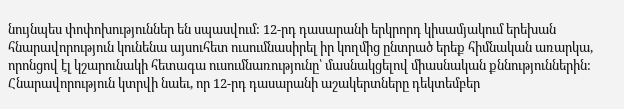նույնպես փոփոխություններ են սպասվում: 12-րդ դասարանի երկրորդ կիսամյակում երեխան հնարավորություն կունենա այսուհետ ուսումնասիրել իր կողմից ընտրած երեք հիմնական առարկա, որոնցով էլ կշարունակի հետագա ուսումնառությունը՝ մասնակցելով միասնական քննություններին: Հնարավորություն կտրվի նաեւ, որ 12-րդ դասարանի աշակերտները դեկտեմբեր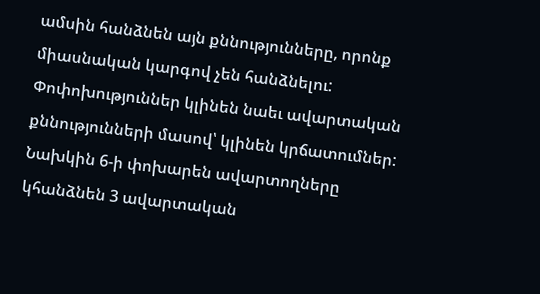ամսին հանձնեն այն քննությունները, որոնք միասնական կարգով չեն հանձնելու: Փոփոխություններ կլինեն նաեւ ավարտական քննությունների մասով՝ կլինեն կրճատումներ: Նախկին 6-ի փոխարեն ավարտողները կհանձնեն 3 ավարտական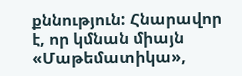քննություն: Հնարավոր է, որ կմնան միայն «Մաթեմատիկա»,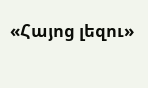«Հայոց լեզու»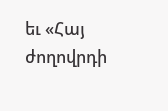եւ «Հայ ժողովրդի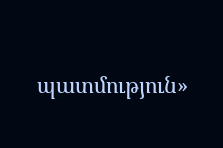պատմություն»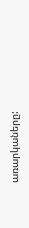առարկաները: